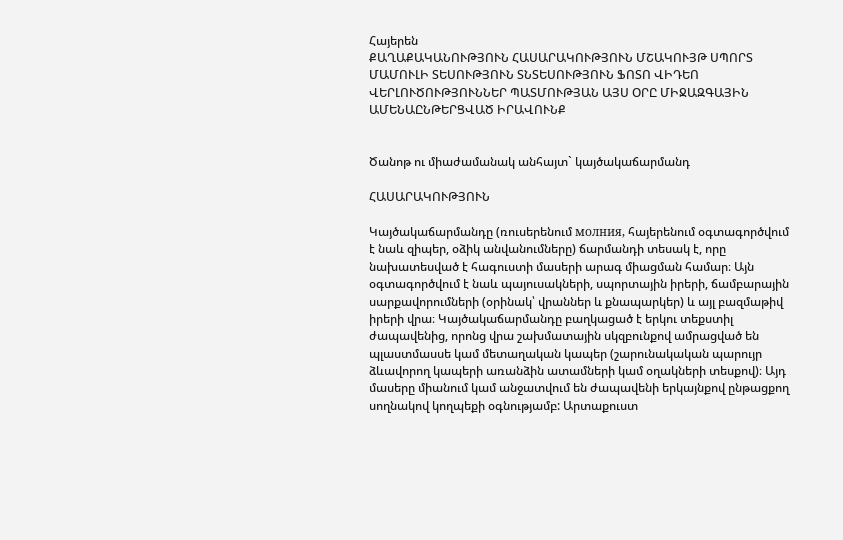Հայերեն
ՔԱՂԱՔԱԿԱՆՈՒԹՅՈՒՆ ՀԱՍԱՐԱԿՈՒԹՅՈՒՆ ՄՇԱԿՈՒՅԹ ՍՊՈՐՏ ՄԱՄՈՒԼԻ ՏԵՍՈՒԹՅՈՒՆ ՏՆՏԵՍՈՒԹՅՈՒՆ ՖՈՏՈ ՎԻԴԵՈ ՎԵՐԼՈՒԾՈՒԹՅՈՒՆՆԵՐ ՊԱՏՄՈՒԹՅԱՆ ԱՅՍ ՕՐԸ ՄԻՋԱԶԳԱՅԻՆ ԱՄԵՆԱԸՆԹԵՐՑՎԱԾ ԻՐԱՎՈՒՆՔ


Ծանոթ ու միաժամանակ անհայտ` կայծակաճարմանդ

ՀԱՍԱՐԱԿՈՒԹՅՈՒՆ

Կայծակաճարմանդը (ռուսերենում молния, հայերենում օգտագործվում է նաև զիպեր, օձիկ անվանումները) ճարմանդի տեսակ է, որը նախատեսված է հագուստի մասերի արագ միացման համար։ Այն օգտագործվում է նաև պայուսակների, սպորտային իրերի, ճամբարային սարքավորումների (օրինակ՝ վրաններ և քնապարկեր) և այլ բազմաթիվ իրերի վրա։ Կայծակաճարմանդը բաղկացած է երկու տեքստիլ ժապավենից, որոնց վրա շախմատային սկզբունքով ամրացված են պլաստմասսե կամ մետաղական կապեր (շարունակական պարույր ձևավորող կապերի առանձին ատամների կամ օղակների տեսքով)։ Այդ մասերը միանում կամ անջատվում են ժապավենի երկայնքով ընթացքող սողնակով կողպեքի օգնությամբ: Արտաքուստ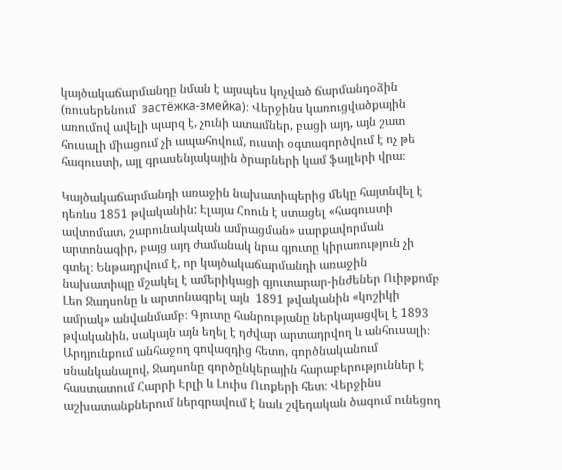կայծակաճարմանդը նման է այսպես կոչված ճարմանդօձին (ռուսերենում  застёжка-змейка)։ Վերջինս կառուցվածքային առումով ավելի պարզ է, չունի ատամներ, բացի այդ, այն շատ հուսալի միացում չի ապահովում, ուստի օգտագործվում է ոչ թե հագուստի, այլ գրասենյակային ծրարների կամ ֆայլերի վրա։

Կայծակաճարմանդի առաջին նախատիպերից մեկը հայտնվել է դեռևս 1851 թվականին: Էլայա Հոուն է ստացել «հագուստի ավտոմատ, շարունակական ամրացման» սարքավորման արտոնագիր, բայց այդ ժամանակ նրա գյուտը կիրառություն չի գտել։ Ենթադրվում է, որ կայծակաճարմանդի առաջին նախատիպը մշակել է ամերիկացի գյուտարար-ինժեներ Ուիթքոմբ Լեո Ջադսոնը և արտոնագրել այն  1891 թվականին «կոշիկի ամրակ» անվանմամբ։ Գյուտը հանրությանը ներկայացվել է 1893 թվականին, սակայն այն եղել է դժվար արտադրվող և անհուսալի։ Արդյունքում անհաջող գովազդից հետո, գործնականում սնանկանալով, Ջադսոնը գործընկերային հարաբերություններ է հաստատում Հարրի Էրլի և Լուիս Ուոքերի հետ։ Վերջինս աշխատանքներում ներգրավում է նաև շվեդական ծագում ունեցող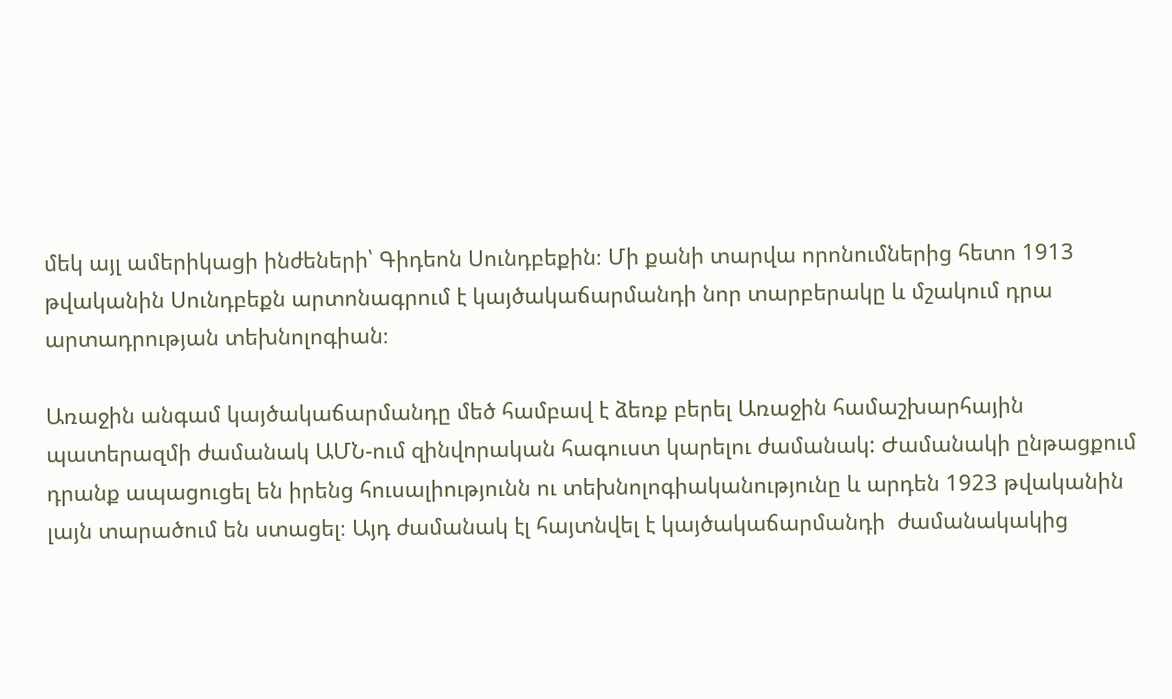մեկ այլ ամերիկացի ինժեների՝ Գիդեոն Սունդբեքին։ Մի քանի տարվա որոնումներից հետո 1913 թվականին Սունդբեքն արտոնագրում է կայծակաճարմանդի նոր տարբերակը և մշակում դրա արտադրության տեխնոլոգիան։

Առաջին անգամ կայծակաճարմանդը մեծ համբավ է ձեռք բերել Առաջին համաշխարհային պատերազմի ժամանակ ԱՄՆ-ում զինվորական հագուստ կարելու ժամանակ: Ժամանակի ընթացքում դրանք ապացուցել են իրենց հուսալիությունն ու տեխնոլոգիականությունը և արդեն 1923 թվականին լայն տարածում են ստացել։ Այդ ժամանակ էլ հայտնվել է կայծակաճարմանդի  ժամանակակից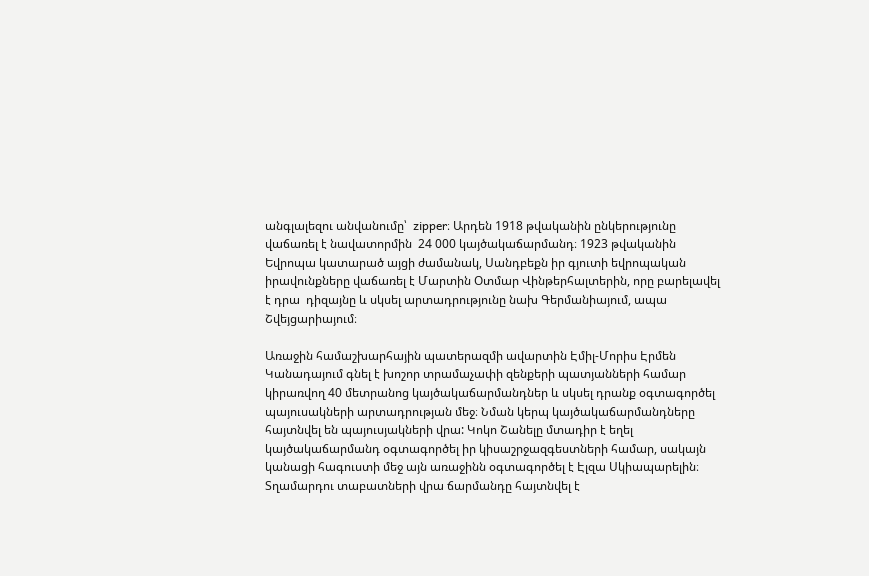անգլալեզու անվանումը՝  zipper։ Արդեն 1918 թվականին ընկերությունը վաճառել է նավատորմին  24 000 կայծակաճարմանդ։ 1923 թվականին Եվրոպա կատարած այցի ժամանակ, Սանդբեքն իր գյուտի եվրոպական իրավունքները վաճառել է Մարտին Օտմար Վինթերհալտերին, որը բարելավել է դրա  դիզայնը և սկսել արտադրությունը նախ Գերմանիայում, ապա Շվեյցարիայում։

Առաջին համաշխարհային պատերազմի ավարտին Էմիլ-Մորիս Էրմեն Կանադայում գնել է խոշոր տրամաչափի զենքերի պատյանների համար կիրառվող 40 մետրանոց կայծակաճարմանդներ և սկսել դրանք օգտագործել պայուսակների արտադրության մեջ։ Նման կերպ կայծակաճարմանդները հայտնվել են պայուսյակների վրա: Կոկո Շանելը մտադիր է եղել կայծակաճարմանդ օգտագործել իր կիսաշրջազգեստների համար, սակայն կանացի հագուստի մեջ այն առաջինն օգտագործել է Էլզա Սկիապարելին։ Տղամարդու տաբատների վրա ճարմանդը հայտնվել է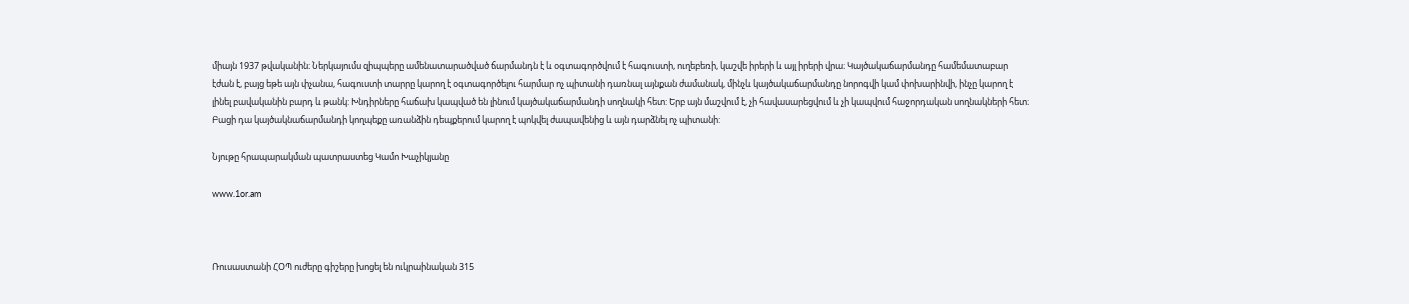միայն 1937 թվականին։ Ներկայումս զիպպերը ամենատարածված ճարմանդն է և օգտագործվում է հագուստի, ուղեբեռի, կաշվե իրերի և այլ իրերի վրա։ Կայծակաճարմանդը համեմատաբար էժան է, բայց եթե այն փչանա, հագուստի տարրը կարող է օգտագործելու հարմար ոչ պիտանի դառնալ այնքան ժամանակ, մինչև կայծակաճարմանդը նորոգվի կամ փոխարինվի, ինչը կարող է լինել բավականին բարդ և թանկ: Խնդիրները հաճախ կապված են լինում կայծակաճարմանդի սողնակի հետ: Երբ այն մաշվում է, չի հավասարեցվում և չի կապվում հաջորդական սողնակների հետ։ Բացի դա կայծակնաճարմանդի կողպեքը առանձին դեպքերում կարող է պոկվել ժապավենից և այն դարձնել ոչ պիտանի:

Նյութը հրապարակման պատրաստեց Կամո Խաչիկյանը

www.1or.am



Ռուսաստանի ՀՕՊ ուժերը գիշերը խոցել են ուկրաինական 315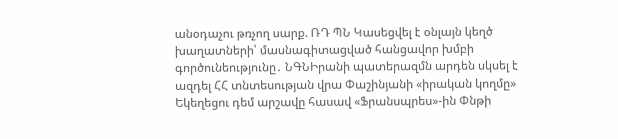անօդաչու թռչող սարք. ՌԴ ՊՆ Կասեցվել է օնլայն կեղծ խաղատների՝ մասնագիտացված հանցավոր խմբի գործունեությունը․ ՆԳՆԻրանի պատերազմն արդեն սկսել է ազդել ՀՀ տնտեսության վրա Փաշինյանի «իրական կողմը» Եկեղեցու դեմ արշավը հասավ «Ֆրանսպրես»-ին Փնթի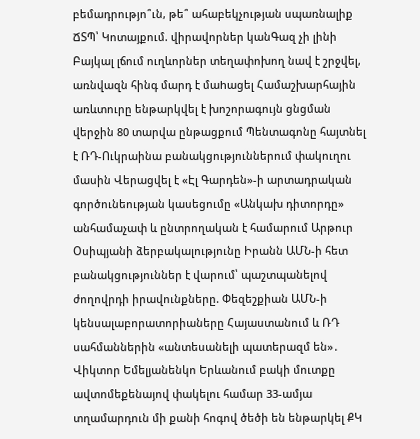բեմադրությո՞ւն, թե՞ ահաբեկչության սպառնալիք ՃՏՊ՝ Կոտայքում. վիրավորներ կանԳազ չի լինի Բայկալ լճում ուղևորներ տեղափոխող նավ է շրջվել, առնվազն հինգ մարդ է մաhացել Համաշխարհային առևտուրը ենթարկվել է խոշորագույն ցնցման վերջին 80 տարվա ընթացքում Պենտագոնը հայտնել է ՌԴ-Ուկրաինա բանակցություններում փակուղու մասին Վերացվել է «Էլ Գարդեն»-ի արտադրական գործունեության կասեցումը «Անկախ դիտորդը» անհամաչափ և ընտրողական է համարում Արթուր Օսիպյանի ձերբակալությունը Իրանն ԱՄՆ-ի հետ բանակցություններ է վարում՝ պաշտպանելով ժողովրդի իրավունքները. Փեզեշքիան ԱՄՆ-ի կենսալաբորատորիաները Հայաստանում և ՌԴ սահմաններին «անտեսանելի պատերազմ են»․ Վիկտոր Եմելյանենկո Երևանում բակի մուտքը ավտոմեքենայով փակելու համար 33-ամյա տղամարդուն մի քանի հոգով ծեծի են ենթարկել ՔԿ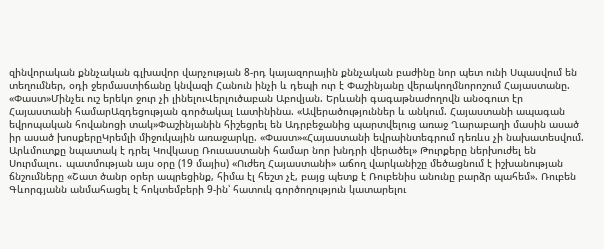զինվորական քննչական գլխավոր վարչության 8-րդ կայազորային քննչական բաժինը նոր պետ ունի Սպասվում են տեղումներ, օդի ջերմաստիճանը կնվազի Հանուն ինչի և դեպի ուր է Փաշինյանը վերակողմնորոշում Հայաստանը. «Փաստ»Մինչեւ ուշ երեկո ջուր չի լինելուՎերլուծաբան Աբովյան. Երևանի գագաթնաժողովն անօգուտ էր Հայաստանի համարԱզդեցության գործակալ Լատինինա. «Ավերածություններ և անկում. Հայաստանի ապագան եվրոպական հովանոցի տակ»Փաշինյանին հիշեցրել են Ադրբեջանից պարտվելուց առաջ Ղարաբաղի մասին ասած իր ասած խոսքերըԿրեմլի միջուկային առաջարկը. «Փաստ»«Հայաստանի եվրաինտեգրում դեռևս չի նախատեսվում. Արևմուտքը նպատակ է դրել Կովկասը Ռուսաստանի համար նոր խնդրի վերածել» Թուրքերը ներխուժել են Սուրմալու․ պատմության այս օրը (19 մայիս) «Ուժեղ Հայաստանի» աճող վարկանիշը մեծացնում է իշխանության ճնշումները «Շատ ծանր օրեր ապրեցինք, հիմա էլ հեշտ չէ, բայց պետք է Ռուբենիս անունը բարձր պահեմ». Ռուբեն Գևորգյանն անմահացել է հոկտեմբերի 9-ին՝ հատուկ գործողություն կատարելու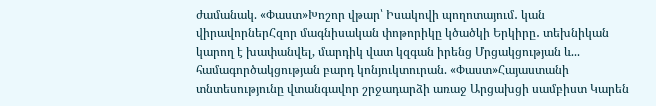ժամանակ. «Փաստ»Խոշոր վթար՝ Իսակովի պողոտայում․ կան վիրավորներՀզոր մագնիսական փոթորիկը կծածկի Երկիրը․ տեխնիկան կարող է խափանվել, մարդիկ վատ կզգան իրենց Մրցակցության և... համագործակցության բարդ կոնյուկտուրան. «Փաստ»Հայաստանի տնտեսությունը վտանգավոր շրջադարձի առաջ Արցախցի սամբիստ Կարեն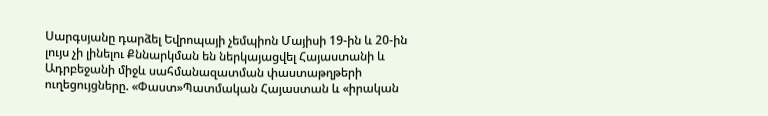Սարգսյանը դարձել Եվրոպայի չեմպիոն Մայիսի 19-ին և 20-ին լույս չի լինելու Քննարկման են ներկայացվել Հայաստանի և Ադրբեջանի միջև սահմանազատման փաստաթղթերի ուղեցույցները. «Փաստ»Պատմական Հայաստան և «իրական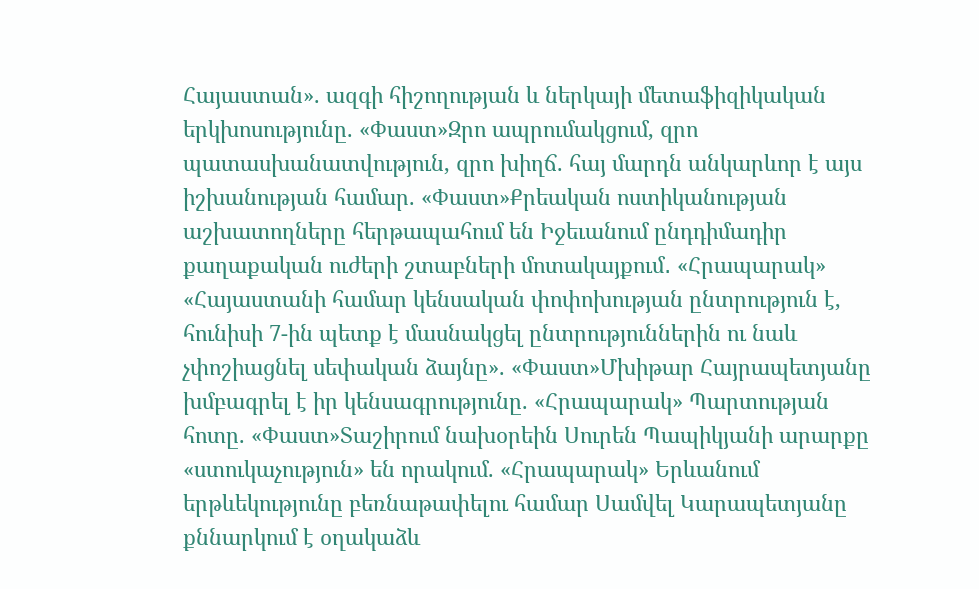Հայաստան». ազգի հիշողության և ներկայի մետաֆիզիկական երկխոսությունը. «Փաստ»Զրո ապրումակցում, զրո պատասխանատվություն, զրո խիղճ. հայ մարդն անկարևոր է այս իշխանության համար. «Փաստ»Քրեական ոստիկանության աշխատողները հերթապահում են Իջեւանում ընդդիմադիր քաղաքական ուժերի շտաբների մոտակայքում․ «Հրապարակ» «Հայաստանի համար կենսական փոփոխության ընտրություն է, հունիսի 7-ին պետք է մասնակցել ընտրություններին ու նաև չփոշիացնել սեփական ձայնը». «Փաստ»Մխիթար Հայրապետյանը խմբագրել է իր կենսագրությունը. «Հրապարակ» Պարտության հոտը. «Փաստ»Տաշիրում նախօրեին Սուրեն Պապիկյանի արարքը «ստուկաչություն» են որակում. «Հրապարակ» Երևանում երթևեկությունը բեռնաթափելու համար Սամվել Կարապետյանը քննարկում է օղակաձև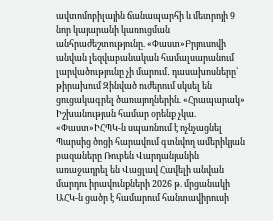ավտոմոբիլային ճանապարհի և մետրոյի 9 նոր կայարանի կառուցման անհրաժեշտությունը. «Փաստ»Բրյուսովի անվան լեզվաբանական համալսարանում լարվածությունը չի մարում․ դասախոսները՝ թիրախում Զինված ուժերում սկսել են ցուցակագրել ծառայողներին. «Հրապարակ» Իշխանության համար օրենք չկա. «Փաստ»ԻՀՊԿ-ն սպառնում է ոչնչացնել Պարսից ծոցի հարավում գտնվող ամերիկյան բազաները Ռուբեն Վարդանյանին առաջադրել են Վացլավ Հավելի անվան մարդու իրավունքների 2026 թ. մրցանակի ԱՀԿ-ն ցածր է համարում հանտավիրուսի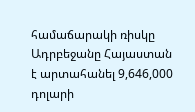համաճարակի ռիսկը Ադրբեջանը Հայաստան է արտահանել 9,646,000 դոլարի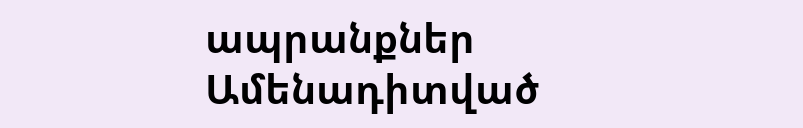ապրանքներ
Ամենադիտված